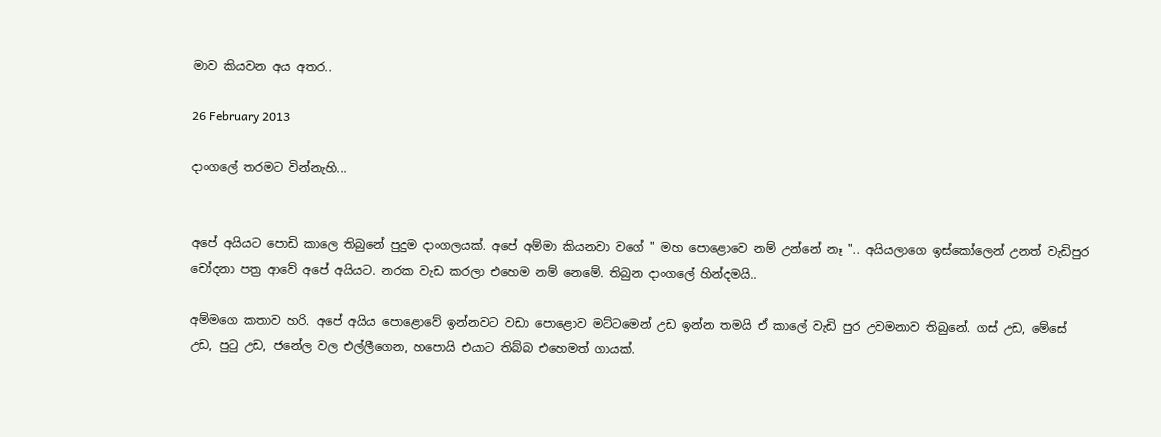මාව කියවන අය අතර..

26 February 2013

දාංගලේ තරමට වින්නැහි...


අපේ අයියට පොඩි කාලෙ තිබුනේ පුදුම දාංගලයක්. අපේ අම්මා කියනවා වගේ " මහ පොළොවෙ නම් උන්නේ නෑ ".. අයියලාගෙ ඉස්කෝලෙන් උනත් වැඩිපුර චෝදනා පත්‍ර ආවේ අපේ අයියට. නරක වැඩ කරලා එහෙම නම් නෙමේ. තිබුන දාංගලේ හින්දමයි..

අම්මගෙ කතාව හරි. අපේ අයිය පොළොවේ ඉන්නවට වඩා පොළොව මට්ටමෙන් උඩ ඉන්න තමයි ඒ කාලේ වැඩි පුර උවමනාව තිබුනේ. ගස් උඩ, මේසේ උඩ, පුටු උඩ, ජනේල වල එල්ලීගෙන, හපොයි එයාට තිබ්බ එහෙමත් ගායක්.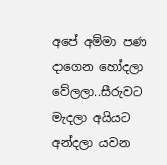අපේ අම්මා පණ දාගෙන හෝදලා වේලලා..සීරුවට මැදලා අයියට අන්දලා යවන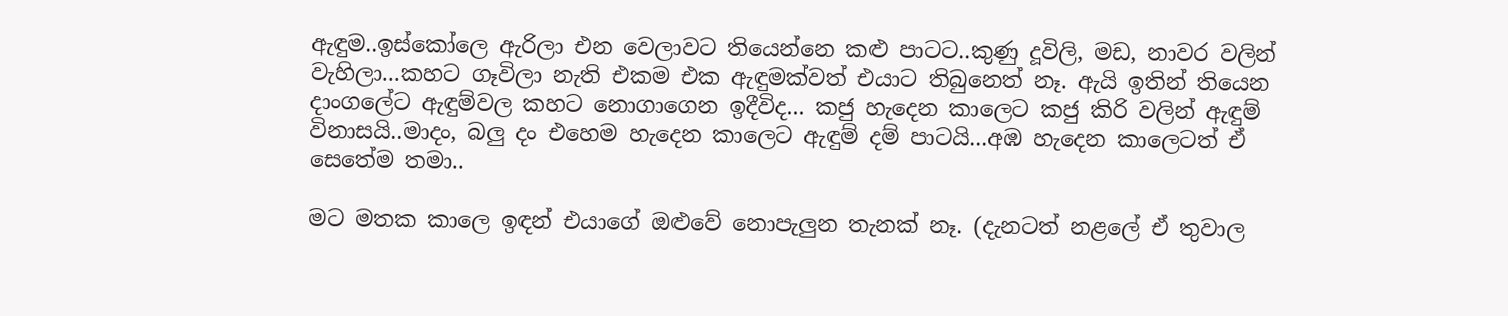ඇඳුම..ඉස්කෝලෙ ඇරිලා එන වෙලාවට තියෙන්නෙ කළු පාටට..කුණු දූවිලි, මඩ, නාවර වලින් වැහිලා...කහට ගෑවිලා නැති එකම එක ඇඳුමක්වත් එයාට තිබුනෙත් නෑ. ඇයි ඉතින් තියෙන දාංගලේට ඇඳුම්වල කහට නොගාගෙන ඉදීවිද... කජු හැදෙන කාලෙට කජු කිරි වලින් ඇඳුම් විනාසයි..මාදං, බලු දං එහෙම හැදෙන කාලෙට ඇඳුම් දම් පාටයි...අඹ හැදෙන කාලෙටත් ඒ සෙතේම තමා..

මට මතක කාලෙ ඉඳන් එයාගේ ඔළුවේ නොපැලුන තැනක් නෑ. (දැනටත් නළලේ ඒ තුවාල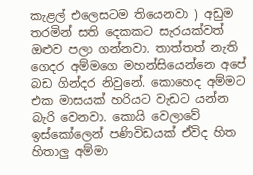කැළල් එලෙසටම තියෙනවා ) අඩුම තරමින් සති දෙකකට සැරයක්වත් ඔළුව පලා ගන්නවා. තාත්තත් නැති ගෙදර අම්මගෙ මහන්සියෙන්නෙ අපේ බඩ ගින්දර නිවුනේ. කොහෙද අම්මට එක මාසයක් හරියට වැඩට යන්න බැරි වෙනවා. කොයි වෙලාවේ ඉස්කෝලෙන් පණිවිඩයක් ඒවිද හිත හිතාලු අම්මා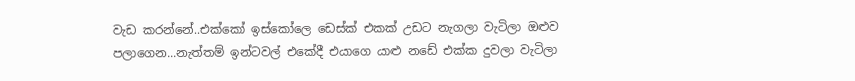වැඩ කරන්නේ..එක්කෝ ඉස්කෝලෙ ඩෙස්ක් එකක් උඩට නැගලා වැටිලා ඔළුව පලාගෙන...නැත්තම් ඉන්ටවල් එකේදී එයාගෙ යාළු නඩේ එක්ක දුවලා වැටිලා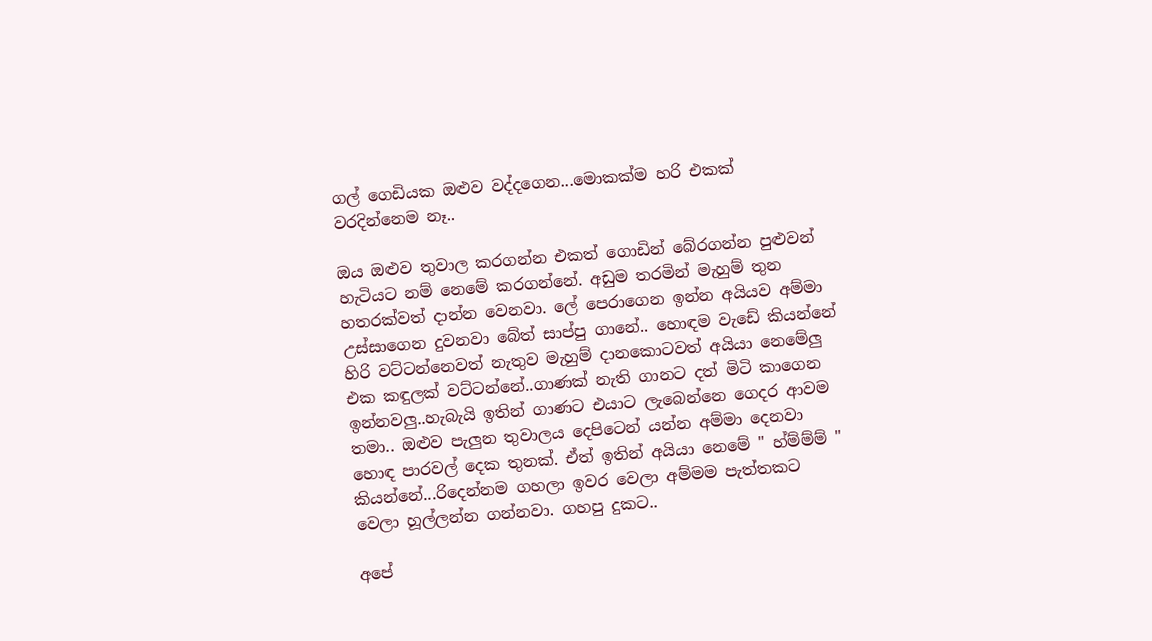ගල් ගෙඩියක ඔළුව වද්දගෙන...මොකක්ම හරි එකක් වරදින්නෙම නෑ..

ඔය ඔළුව තුවාල කරගන්න එකත් ගොඩින් බේරගන්න පුළුවන් හැටියට නම් නෙමේ කරගන්නේ. අඩුම තරමින් මැහුම් තුන හතරක්වත් දාන්න වෙනවා. ලේ පෙරාගෙන ඉන්න අයියව අම්මා උස්සාගෙන දුවනවා බේත් සාප්පු ගානේ.. හොඳම වැඩේ කියන්නේ හිරි වට්ටන්නෙවත් නැතුව මැහුම් දානකොටවත් අයියා නෙමේලු එක කඳුලක් වට්ටන්නේ..ගාණක් නැති ගානට දත් මිටි කාගෙන ඉන්නවලු..හැබැයි ඉතින් ගාණට එයාට ලැබෙන්නෙ ගෙදර ආවම තමා.. ඔළුව පැලුන තුවාලය දෙපිටෙන් යන්න අම්මා දෙනවා හොඳ පාරවල් දෙක තුනක්. ඒත් ඉතින් අයියා නෙමේ " හ්ම්ම්ම් " කියන්නේ...රිදෙන්නම ගහලා ඉවර වෙලා අම්මම පැත්තකට වෙලා හූල්ලන්න ගන්නවා. ගහපු දුකට..

අපේ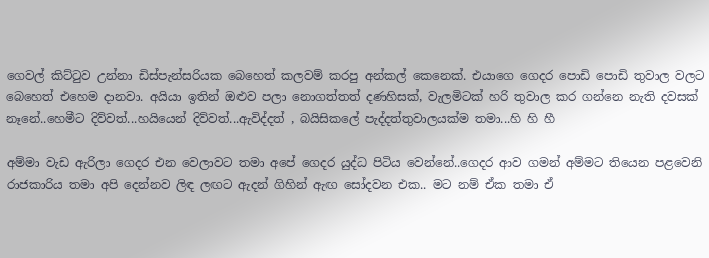ගෙවල් කිට්ටුව උන්නා ඩිස්පැන්සරියක බෙහෙත් කලවම් කරපු අන්කල් කෙනෙක්. එයාගෙ ගෙදර පොඩි පොඩි තුවාල වලට බෙහෙත් එහෙම දානවා. අයියා ඉතින් ඔළුව පලා නොගත්තත් දණහිසක්, වැලමිටක් හරි තුවාල කර ගන්නෙ නැති දවසක් නෑනේ..හෙමීට දිව්වත්...හයියෙන් දිව්වත්...ඇවිද්දත් , බයිසිකලේ පැද්දත්තුවාලයක්ම තමා...හි හි හී

අම්මා වැඩ ඇරිලා ගෙදර එන වෙලාවට තමා අපේ ගෙදර යුද්ධ පිටිය වෙන්නේ..ගෙදර ආව ගමන් අම්මට තියෙන පළවෙනි රාජකාරිය තමා අපි දෙන්නව ලිඳ ලඟට ඇදන් ගිහින් ඇඟ සෝදවන එක.. මට නම් ඒක තමා ඒ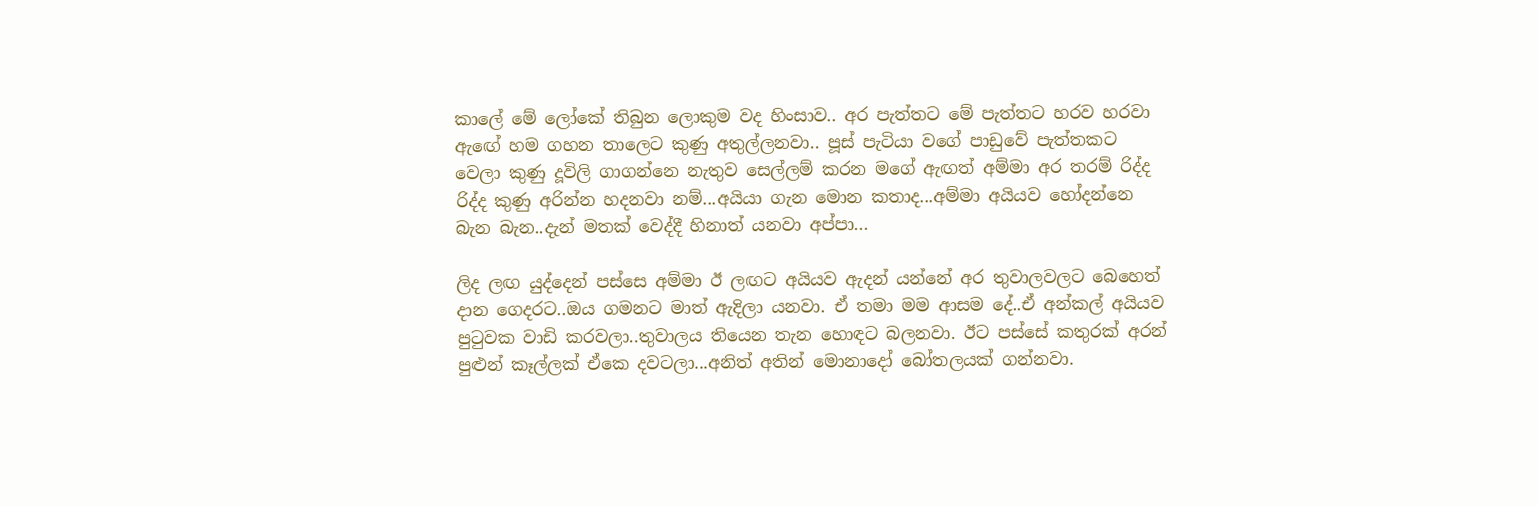කාලේ මේ ලෝකේ තිබුන ලොකුම වද හිංසාව.. අර පැත්තට මේ පැත්තට හරව හරවා ඇඟේ හම ගහන තාලෙට කුණු අතුල්ලනවා.. පූස් පැටියා වගේ පාඩුවේ පැත්තකට වෙලා කුණු දූවිලි ගාගන්නෙ නැතුව සෙල්ලම් කරන මගේ ඇඟත් අම්මා අර තරම් රිද්ද රිද්ද කුණු අරින්න හදනවා නම්...අයියා ගැන මොන කතාද...අම්මා අයියව හෝදන්නෙ බැන බැන..දැන් මතක් වෙද්දී හිනාත් යනවා අප්පා...

ලිද ලඟ යුද්දෙන් පස්සෙ අම්මා ඊ ලඟට අයියව ඇදන් යන්නේ අර තුවාලවලට බෙහෙත් දාන ගෙදරට..ඔය ගමනට මාත් ඇදිලා යනවා. ඒ තමා මම ආසම දේ..ඒ අන්කල් අයියව පුටුවක වාඩි කරවලා..තුවාලය තියෙන තැන හොඳට බලනවා. ඊට පස්සේ කතුරක් අරන් පුළුන් කෑල්ලක් ඒකෙ දවටලා...අනිත් අතින් මොනාදෝ බෝතලයක් ගන්නවා.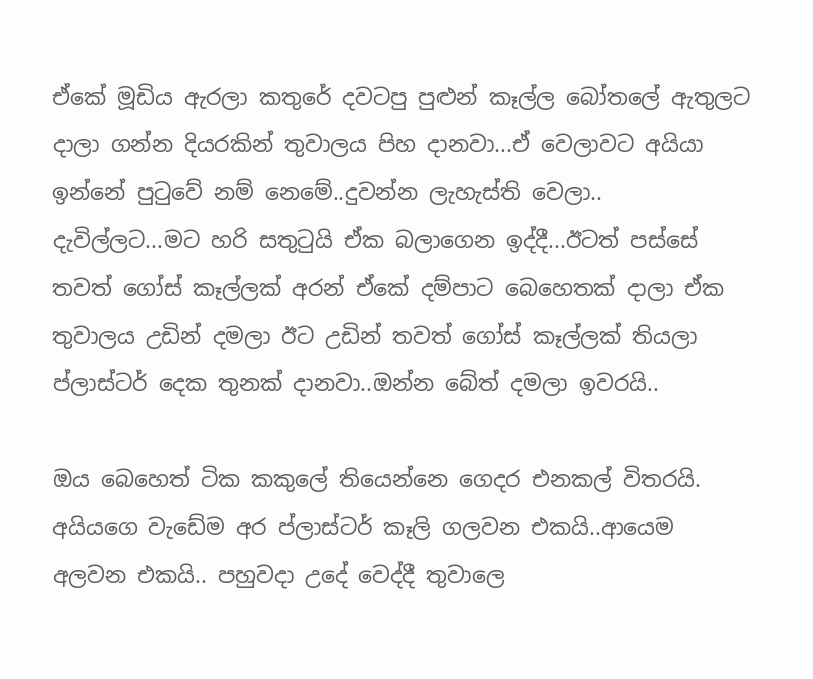ඒකේ මූඩිය ඇරලා කතුරේ දවටපු පුළුන් කෑල්ල බෝතලේ ඇතුලට දාලා ගන්න දියරකින් තුවාලය පිහ දානවා...ඒ වෙලාවට අයියා ඉන්නේ පුටුවේ නම් නෙමේ..දුවන්න ලැහැස්ති වෙලා.. දැවිල්ලට...මට හරි සතුටුයි ඒක බලාගෙන ඉද්දී...ඊටත් පස්සේ තවත් ගෝස් කෑල්ලක් අරන් ඒකේ දම්පාට බෙහෙතක් දාලා ඒක තුවාලය උඩින් දමලා ඊට උඩින් තවත් ගෝස් කෑල්ලක් තියලා ප්ලාස්ටර් දෙක තුනක් දානවා..ඔන්න බේත් දමලා ඉවරයි..

ඔය බෙහෙත් ටික කකුලේ තියෙන්නෙ ගෙදර එනකල් විතරයි. අයියගෙ වැඩේම අර ප්ලාස්ටර් කෑලි ගලවන එකයි..ආයෙම අලවන එකයි.. පහුවදා උදේ වෙද්දී තුවාලෙ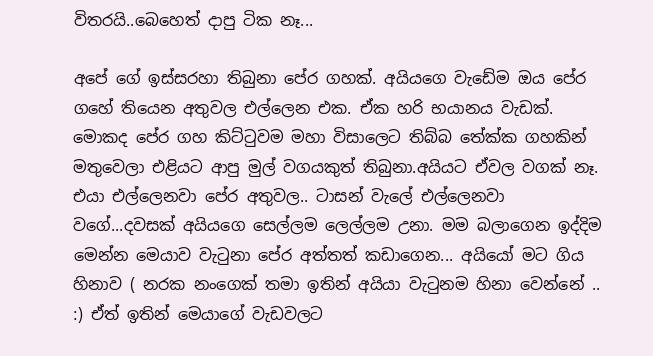විතරයි..බෙහෙත් දාපු ටික නෑ...

අපේ ගේ ඉස්සරහා තිබුනා පේර ගහක්. අයියගෙ වැඩේම ඔය පේර ගහේ තියෙන අතුවල එල්ලෙන එක. ඒක හරි භයානය වැඩක්. මොකද පේර ගහ කිට්ටුවම මහා විසාලෙට තිබ්බ තේක්ක ගහකින් මතුවෙලා එළියට ආපු මුල් වගයකුත් තිබුනා.අයියට ඒවල වගක් නෑ. එයා එල්ලෙනවා පේර අතුවල.. ටාසන් වැලේ එල්ලෙනවා වගේ...දවසක් අයියගෙ සෙල්ලම ලෙල්ලම උනා. මම බලාගෙන ඉද්දිම මෙන්න මෙයාව වැටුනා පේර අත්තත් කඩාගෙන... අයියෝ මට ගිය හිනාව ( නරක නංගෙක් තමා ඉතින් අයියා වැටුනම හිනා වෙන්නේ .. :) ඒත් ඉතින් මෙයාගේ වැඩවලට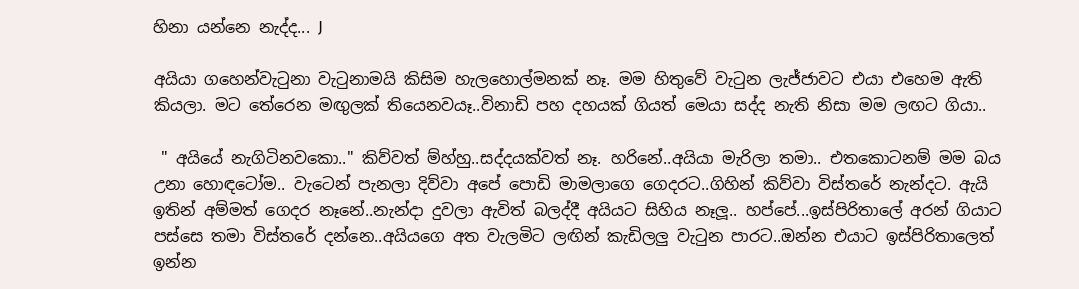හිනා යන්නෙ නැද්ද... J

අයියා ගහෙන්වැටුනා වැටුනාමයි කිසිම හැලහොල්මනක් නෑ. මම හිතුවේ වැටුන ලැජ්ජාවට එයා එහෙම ඇති කියලා. මට තේරෙන මඟුලක් තියෙනවයෑ..විනාඩි පහ දහයක් ගියත් මෙයා සද්ද නැති නිසා මම ලඟට ගියා..

 " අයියේ නැගිටිනවකො.." කිව්වත් ම්හ්හු..සද්දයක්වත් නෑ. හරිනේ..අයියා මැරිලා තමා.. එතකොටනම් මම බය උනා හොඳටෝම.. වැටෙන් පැනලා දිව්වා අපේ පොඩි මාමලාගෙ ගෙදරට..ගිහින් කිව්වා විස්තරේ නැන්දට. ඇයි ඉතින් අම්මත් ගෙදර නෑනේ..නැන්දා දුවලා ඇවිත් බලද්දී අයියට සිහිය නෑලූ.. හප්පේ...ඉස්පිරිතාලේ අරන් ගියාට පස්සෙ තමා විස්තරේ දන්නෙ..අයියගෙ අත වැලමිට ලඟින් කැඩිලලු වැටුන පාරට..ඔන්න එයාට ඉස්පිරිතාලෙත් ඉන්න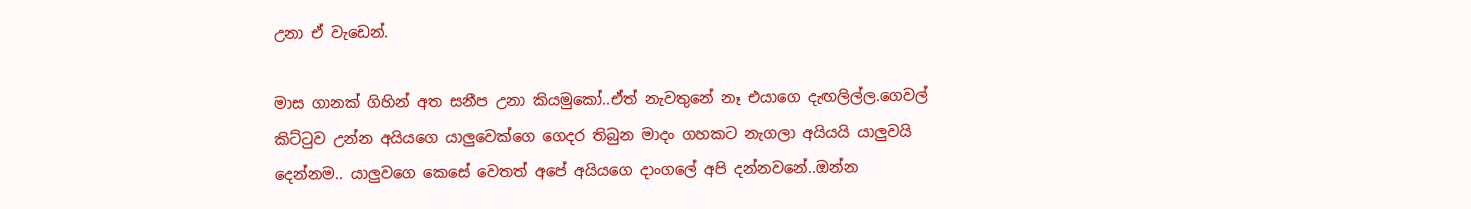උනා ඒ වැඩෙන්.

මාස ගානක් ගිහින් අත සනීප උනා කියමුකෝ..ඒත් නැවතුනේ නෑ එයාගෙ දැඟලිල්ල.ගෙවල් කිට්ටුව උන්න අයියගෙ යාලුවෙක්ගෙ ගෙදර තිබුන මාදං ගහකට නැගලා අයියයි යාලුවයි දෙන්නම.. යාලුවගෙ කෙසේ වෙතත් අපේ අයියගෙ දාංගලේ අපි දන්නවනේ..ඔන්න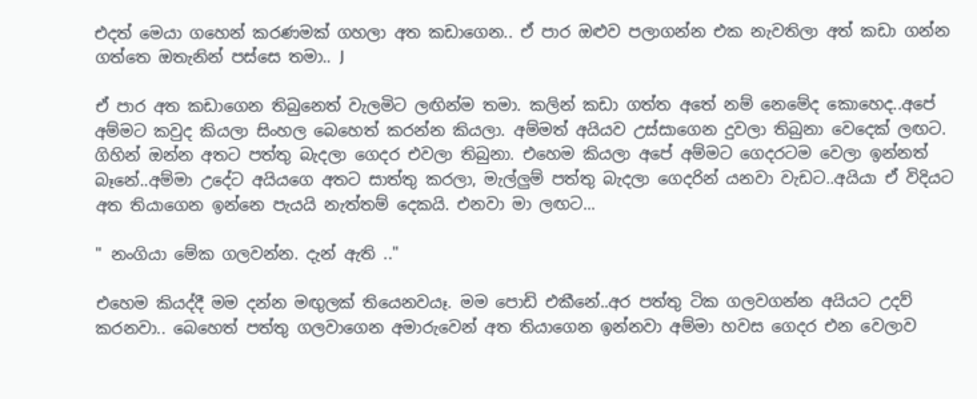එදත් මෙයා ගහෙන් කරණමක් ගහලා අත කඩාගෙන.. ඒ පාර ඔළුව පලාගන්න එක නැවතිලා අත් කඩා ගන්න ගත්තෙ ඔතැනින් පස්සෙ තමා.. J

ඒ පාර අත කඩාගෙන තිබුනෙත් වැලමිට ලඟින්ම තමා. කලින් කඩා ගත්ත අතේ නම් නෙමේද කොහෙද..අපේ අම්මට කවුද කියලා සිංහල බෙහෙත් කරන්න කියලා. අම්මත් අයියව උස්සාගෙන දුවලා තිබුනා වෙදෙක් ලඟට. ගිහින් ඔන්න අතට පත්තු බැදලා ගෙදර එවලා තිබුනා. එහෙම කියලා අපේ අම්මට ගෙදරටම වෙලා ඉන්නත් බෑනේ..අම්මා උදේට අයියගෙ අතට සාත්තු කරලා, මැල්ලුම් පත්තු බැදලා ගෙදරින් යනවා වැඩට..අයියා ඒ විදියට අත තියාගෙන ඉන්නෙ පැයයි නැත්තම් දෙකයි. එනවා මා ලඟට...

" නංගියා මේක ගලවන්න. දැන් ඇති .."

එහෙම කියද්දී මම දන්න මඟුලක් තියෙනවයෑ. මම පොඩි එකීනේ..අර පත්තු ටික ගලවගන්න අයියට උදව් කරනවා.. බෙහෙත් පත්තු ගලවාගෙන අමාරුවෙන් අත තියාගෙන ඉන්නවා අම්මා හවස ගෙදර එන වෙලාව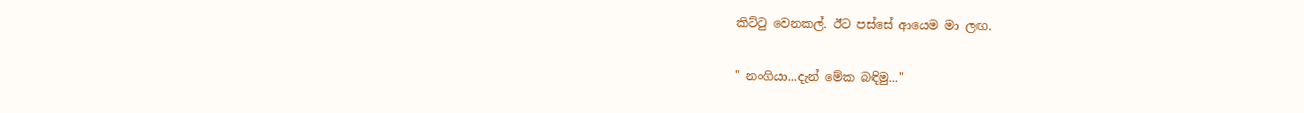කිට්ටු වෙනකල්. ඊට පස්සේ ආයෙම මා ලඟ.

" නංගියා...දැන් මේක බඳිමු..."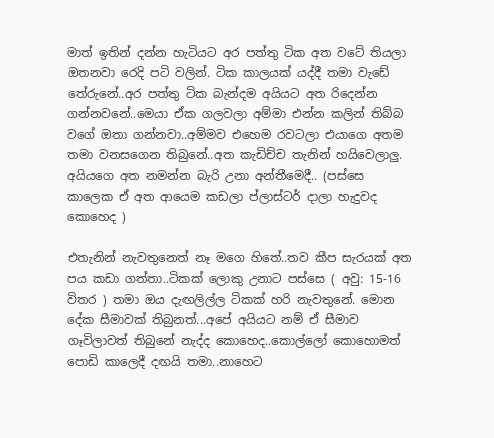මාත් ඉතින් දන්න හැටියට අර පත්තු ටික අත වටේ තියලා ඔතනවා රෙදි පටි වලින්. ටික කාලයක් යද්දී තමා වැඩේ තේරුනේ..අර පත්තු ටික බැන්දම අයියට අත රිදෙන්න ගන්නවනේ..මෙයා ඒක ගලවලා අම්මා එන්න කලින් තිබ්බ වගේ ඔතා ගන්නවා..අම්මව එහෙම රවටලා එයාගෙ අතම තමා වනසගෙන තිබුනේ..අත කැඩිච්ච තැනින් හයිවෙලාලු. අයියගෙ අත නමන්න බැරි උනා අන්තීමෙදී.. (පස්සෙ කාලෙක ඒ අත ආයෙම කඩලා ප්ලාස්ටර් දාලා හැදුවද කොහෙද )

එතැනින් නැවතුනෙත් නෑ මගෙ හිතේ..තව කීප සැරයක් අත පය කඩා ගත්තා..ටිකක් ලොකු උනාට පස්සෙ ( අවු: 15-16 විතර ) තමා ඔය දැඟලිල්ල ටිකක් හරි නැවතුනේ. මොන දේක සීමාවක් තිබුනත්...අපේ අයියට නම් ඒ සීමාව ගෑවිලාවත් තිබුනේ නැද්ද කොහෙද..කොල්ලෝ කොහොමත් පොඩි කාලෙදී දඟයි තමා..නාහෙට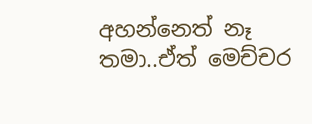අහන්නෙත් නෑ තමා..ඒත් මෙච්චර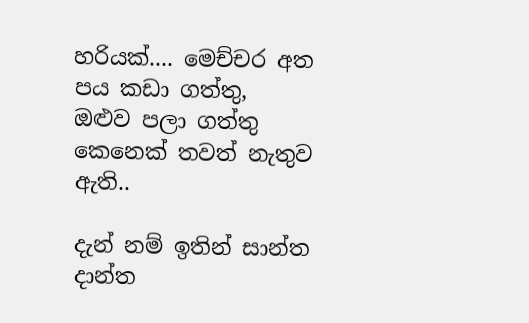හරියක්.... මෙච්චර අත පය කඩා ගත්තු, ඔළුව පලා ගත්තු කෙනෙක් තවත් නැතුව ඇති..

දැන් නම් ඉතින් සාන්ත දාන්ත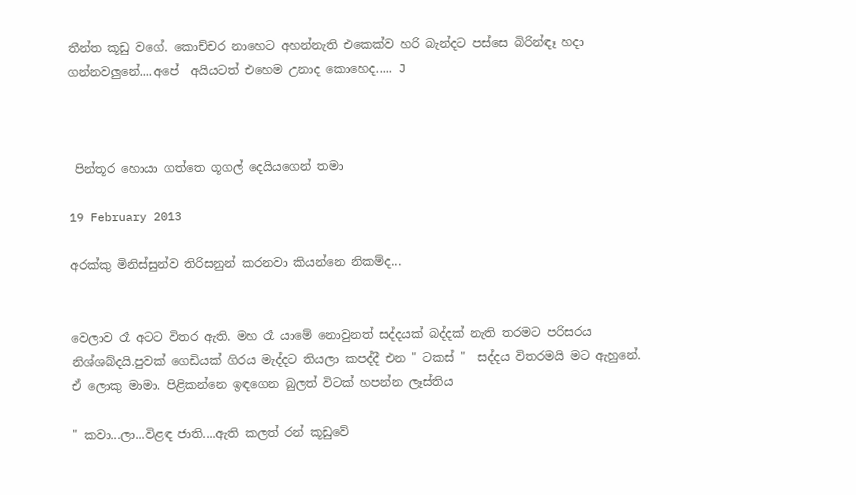තීන්ත කූඩු වගේ. කොච්චර නාහෙට අහන්නැති එකෙක්ව හරි බැන්දට පස්සෙ බිරින්ඳෑ හදා ගන්නවලුනේ....අපේ  අයියටත් එහෙම උනාද කොහෙද..... J



 පින්තූර හොයා ගත්තෙ ගූගල් දෙයියගෙන් තමා

19 February 2013

අරක්කු මිනිස්සුන්ව තිරිසනුන් කරනවා කියන්නෙ නිකම්ද...


වෙලාව රෑ අටට විතර ඇති. මහ රෑ යාමේ නොවුනත් සද්දයක් බද්දක් නැති තරමට පරිසරය නිශ්ශබ්දයි.පුවක් ගෙඩියක් ගිරය මැද්දට තියලා කපද්දී එන " ටකස් "  සද්දය විතරමයි මට ඇහුනේ. ඒ ලොකු මාමා. පිළිකන්නෙ ඉඳගෙන බුලත් විටක් හපන්න ලෑස්තිය

" කවා...ලා...විළඳ ජාති....ඇති කලත් රන් කූඩුවේ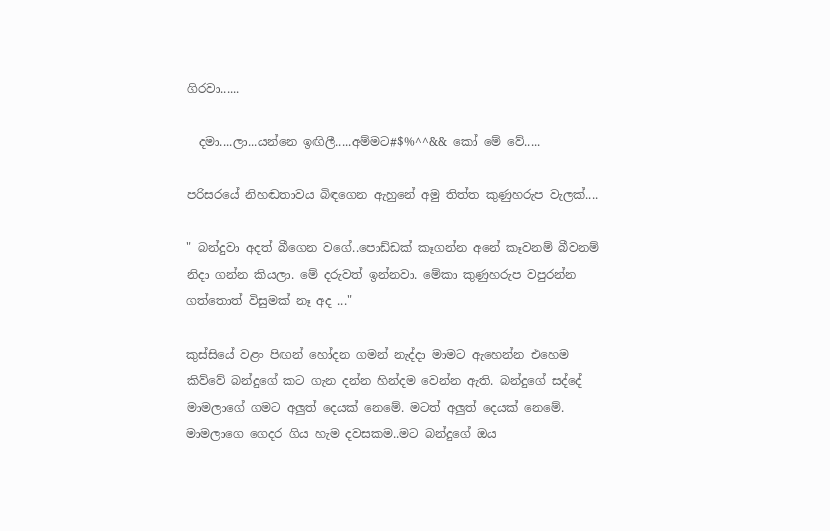ගිරවා......

  දමා....ලා...යන්නෙ ඉඟිලී.....අම්මට#$%^^&& කෝ මේ වේ.....

පරිසරයේ නිහඬතාවය බිඳගෙන ඇහුනේ අමු තිත්ත කුණුහරුප වැලක්....

" බන්දුවා අදත් බීගෙන වගේ..පොඩ්ඩක් කෑගන්න අනේ කෑවනම් බීවනම් නිදා ගන්න කියලා. මේ දරුවත් ඉන්නවා. මේකා කුණුහරුප වපුරන්න ගත්තොත් විසුමක් නෑ අද ..."

කුස්සියේ වළං පිඟන් හෝදන ගමන් නැද්දා මාමට ඇහෙන්න එහෙම කිව්වේ බන්දුගේ කට ගැන දන්න හින්දම වෙන්න ඇති. බන්දුගේ සද්දේ මාමලාගේ ගමට අලුත් දෙයක් නෙමේ. මටත් අලුත් දෙයක් නෙමේ. මාමලාගෙ ගෙදර ගිය හැම දවසකම..මට බන්දුගේ ඔය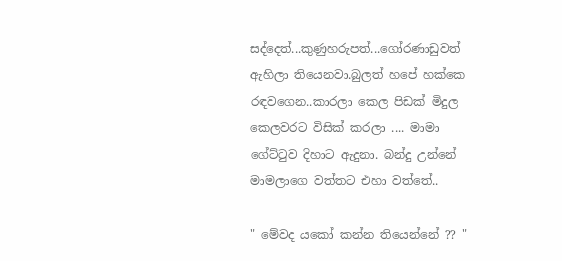සද්දෙත්...කුණුහරුපත්...ගෝරණාඩුවත් ඇහිලා තියෙනවා.බුලත් හපේ හක්කෙ රඳවගෙන..කාරලා කෙල පිඩක් මිදුල කෙලවරට විසික් කරලා .... මාමා ගේට්ටුව දිහාට ඇදුනා. බන්දු උන්නේ මාමලාගෙ වත්තට එහා වත්තේ..

" මේවද යකෝ කන්න තියෙන්නේ ?? "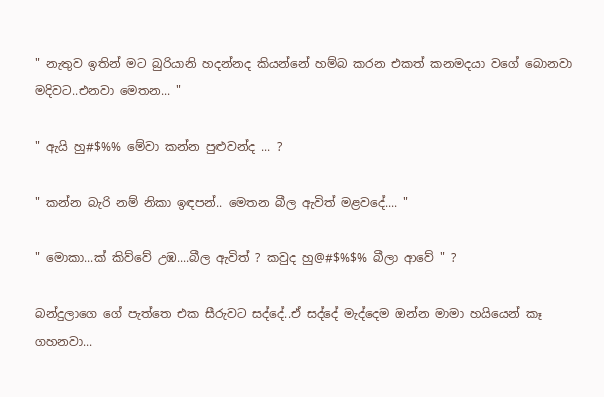" නැතුව ඉතින් මට බුරියානි හදන්නද කියන්නේ හම්බ කරන එකත් කනමදයා වගේ බොනවා මදිවට..එනවා මෙතන... "

" ඇයි හු#$%% මේවා කන්න පුළුවන්ද ... ?

" කන්න බැරි නම් නිකා ඉඳපන්.. මෙතන බීල ඇවිත් මළවදේ.... "

" මොකා...ක් කිව්වේ උඹ....බීල ඇවිත් ? කවුද හු@#$%$% බීලා ආවේ " ?

බන්දුලාගෙ ගේ පැත්තෙ එක සීරුවට සද්දේ..ඒ සද්දේ මැද්දෙම ඔන්න මාමා හයියෙන් කෑ ගහනවා...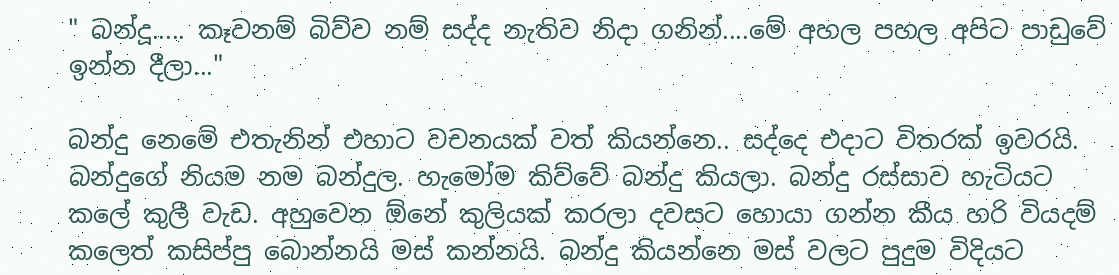" බන්දූ..... කෑවනම් බිව්ව නම් සද්ද නැතිව නිදා ගනින්....මේ අහල පහල අපිට පාඩුවේ ඉන්න දීලා..."

බන්දු නෙමේ එතැනින් එහාට වචනයක් වත් කියන්නෙ.. සද්දෙ එදාට විතරක් ඉවරයි.
බන්දුගේ නියම නම බන්දුල. හැමෝම කිව්වේ බන්දු කියලා. බන්දු රස්සාව හැටියට කලේ කුලී වැඩ. අහුවෙන ඕනේ කුලියක් කරලා දවසට හොයා ගන්න කීය හරි වියදම් කලෙත් කසිප්පු බොන්නයි මස් කන්නයි. බන්දු කියන්නෙ මස් වලට පුදුම විදියට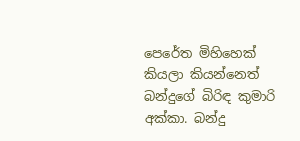පෙරේත මිහිහෙක් කියලා කියන්නෙත් බන්දුගේ බිරිඳ කුමාරි අක්කා. බන්දු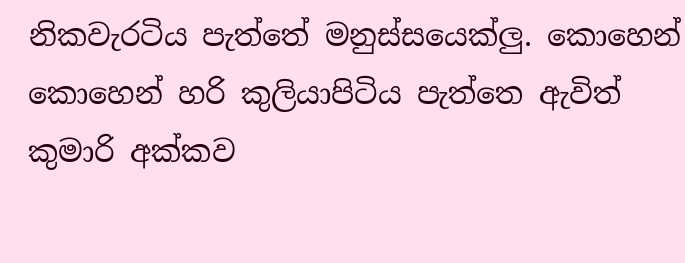නිකවැරටිය පැත්තේ මනුස්සයෙක්ලු. කොහෙන් කොහෙන් හරි කුලියාපිටිය පැත්තෙ ඇවිත් කුමාරි අක්කව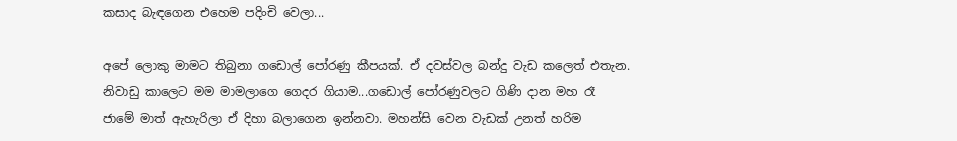කසාද බැඳගෙන එහෙම පදිංචි වෙලා...

අපේ ලොකු මාමට තිබුනා ගඩොල් පෝරණු කීපයක්. ඒ දවස්වල බන්දු වැඩ කලෙත් එතැන. නිවාඩු කාලෙට මම මාමලාගෙ ගෙදර ගියාම...ගඩොල් පෝරණුවලට ගිණි දාන මහ රෑ ජාමේ මාත් ඇහැරිලා ඒ දිහා බලාගෙන ඉන්නවා. මහන්සි වෙන වැඩක් උනත් හරිම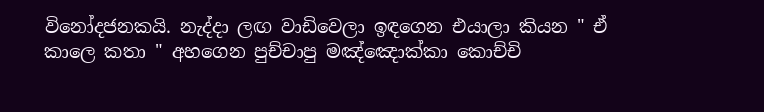විනෝදජනකයි. නැද්දා ලඟ වාඩිවෙලා ඉඳගෙන එයාලා කියන " ඒ කාලෙ කතා " අහගෙන පුච්චාපු මඤ්ඤොක්කා කොච්චි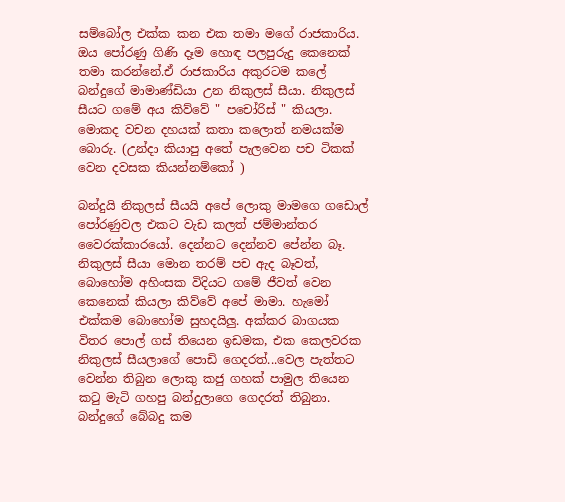සම්බෝල එක්ක කන එක තමා මගේ රාජකාරිය. ඔය පෝරණු ගිණි දෑම හොඳ පලපුරුදු කෙනෙක් තමා කරන්නේ.ඒ රාජකාරිය අකුරටම කලේ බන්දුගේ මාමාණ්ඩියා උන නිකුලස් සීයා. නිකුලස් සීයට ගමේ අය කිව්වේ " පචෝරිස් " කියලා. මොකද වචන දහයක් කතා කලොත් නමයක්ම බොරු. (උන්දා කියාපු අතේ පැලවෙන පච ටිකක් වෙන දවසක කියන්නම්කෝ )

බන්දුයි නිකුලස් සීයයි අපේ ලොකු මාමගෙ ගඩොල් පෝරණුවල එකට වැඩ කලත් ජම්මාන්තර වෛරක්කාරයෝ. දෙන්නට දෙන්නව පේන්න බෑ. නිකුලස් සීයා මොන තරම් පච ඇද බෑවත්, බොහෝම අහිංසක විදියට ගමේ ජීවත් වෙන කෙනෙක් කියලා කිව්වේ අපේ මාමා. හැමෝ එක්කම බොහෝම සුහදයිලු. අක්කර බාගයක විතර පොල් ගස් තියෙන ඉඩමක, එක කෙලවරක නිකුලස් සීයලාගේ පොඩි ගෙදරත්...වෙල පැත්තට වෙන්න තිබුන ලොකු කජු ගහක් පාමුල තියෙන කටු මැටි ගහපු බන්දුලාගෙ ගෙදරත් තිබුනා. බන්දුගේ බේබදු කම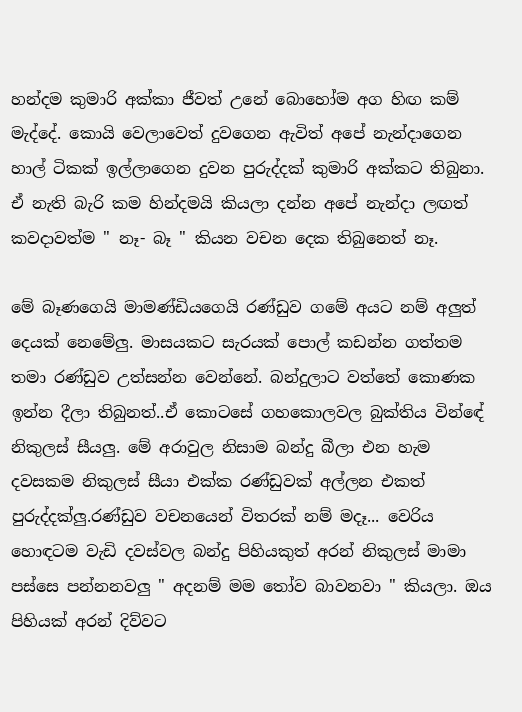හන්දම කුමාරි අක්කා ජීවත් උනේ බොහෝම අග හිඟ කම් මැද්දේ. කොයි වෙලාවෙත් දුවගෙන ඇවිත් අපේ නැන්දාගෙන හාල් ටිකක් ඉල්ලාගෙන දුවන පුරුද්දක් කුමාරි අක්කට තිබුනා. ඒ නැති බැරි කම හින්දමයි කියලා දන්න අපේ නැන්දා ලඟත් කවදාවත්ම " නෑ- බෑ " කියන වචන දෙක තිබුනෙත් නෑ.

මේ බෑණගෙයි මාමණ්ඩියගෙයි රණ්ඩුව ගමේ අයට නම් අලුත් දෙයක් නෙමේලු. මාසයකට සැරයක් පොල් කඩන්න ගත්තම තමා රණ්ඩුව උත්සන්න වෙන්නේ. බන්දුලාට වත්තේ කොණක ඉන්න දීලා තිබුනත්..ඒ කොටසේ ගහකොලවල බුක්තිය වින්ඳේ නිකුලස් සීයලු. මේ අරාවුල නිසාම බන්දු බීලා එන හැම දවසකම නිකුලස් සීයා එක්ක රණ්ඩුවක් අල්ලන එකත් පුරුද්දක්ලු.රණ්ඩුව වචනයෙන් විතරක් නම් මදෑ... වෙරිය හොඳටම වැඩි දවස්වල බන්දු පිහියකුත් අරන් නිකුලස් මාමා පස්සෙ පන්නනවලු " අදනම් මම තෝව බාවනවා " කියලා. ඔය පිහියක් අරන් දිව්වට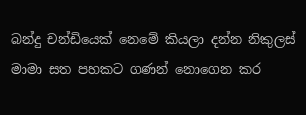බන්දු චන්ඩියෙක් නෙමේ කියලා දන්න නිකුලස් මාමා සත පහකට ගණන් නොගෙන කර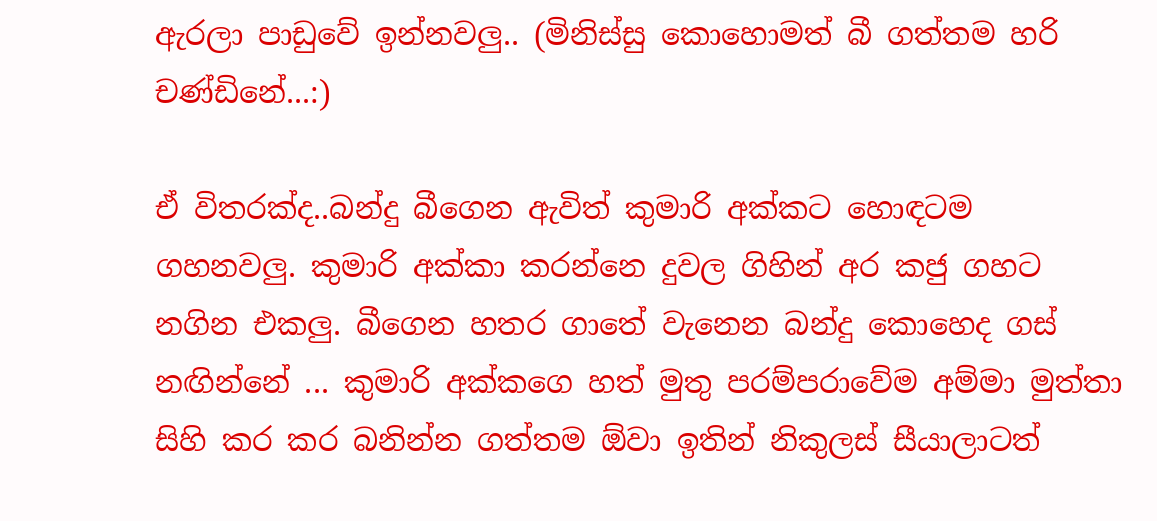ඇරලා පාඩුවේ ඉන්නවලු.. (මිනිස්සු කොහොමත් බී ගත්තම හරි චණ්ඩිනේ...:)

ඒ විතරක්ද..බන්දු බීගෙන ඇවිත් කුමාරි අක්කට හොඳටම ගහනවලු. කුමාරි අක්කා කරන්නෙ දුවල ගිහින් අර කජු ගහට නගින එකලු. බීගෙන හතර ගාතේ වැනෙන බන්දු කොහෙද ගස් නඟින්නේ ... කුමාරි අක්කගෙ හත් මුතු පරම්පරාවේම අම්මා මුත්තා සිහි කර කර බනින්න ගත්තම ඕවා ඉතින් නිකුලස් සීයාලාටත්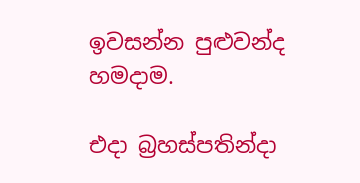ඉවසන්න පුළුවන්ද හමදාම.

එදා බ්‍රහස්පතින්දා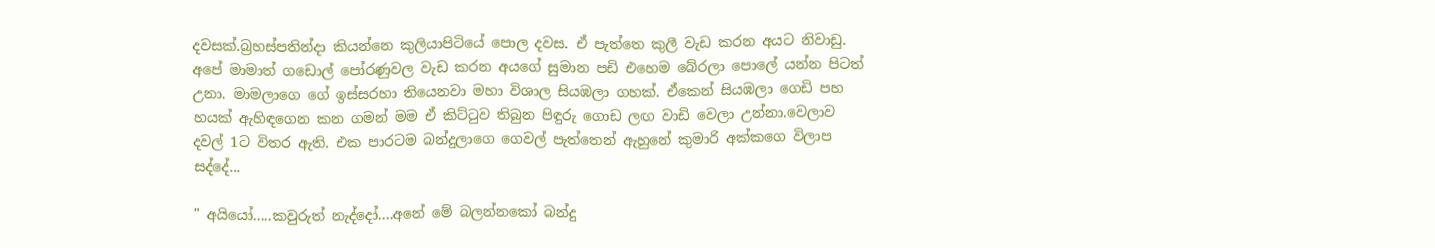දවසක්.බ්‍රහස්පතින්දා කියන්නෙ කුලියාපිටියේ පොල දවස. ඒ පැත්තෙ කුලී වැඩ කරන අයට නිවාඩු. අපේ මාමාත් ගඩොල් පෝරණුවල වැඩ කරන අයගේ සුමාන පඩි එහෙම බේරලා පොලේ යන්න පිටත් උනා. මාමලාගෙ ගේ ඉස්සරහා තියෙනවා මහා විශාල සියඹලා ගහක්. ඒකෙන් සියඹලා ගෙඩි පහ හයක් ඇහිඳගෙන කන ගමන් මම ඒ කිට්ටුව තිබුන පිඳුරු ගොඩ ලඟ වාඩි වෙලා උන්නා.වෙලාව දවල් 1ට විතර ඇති. එක පාරටම බන්දුලාගෙ ගෙවල් පැත්තෙන් ඇහුනේ කුමාරි අක්කගෙ විලාප සද්දේ...

" අයියෝ.....කවුරුත් නැද්දෝ....අනේ මේ බලන්නකෝ බන්දු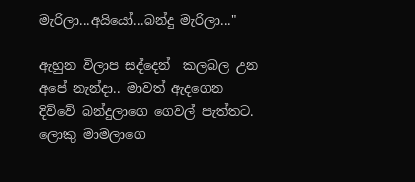මැරිලා...අයියෝ...බන්දු මැරිලා..."

ඇහුන විලාප සද්දෙන්  කලබල උන අපේ නැන්දා.. මාවත් ඇදගෙන දිව්වේ බන්දුලාගෙ ගෙවල් පැත්තට. ලොකු මාමලාගෙ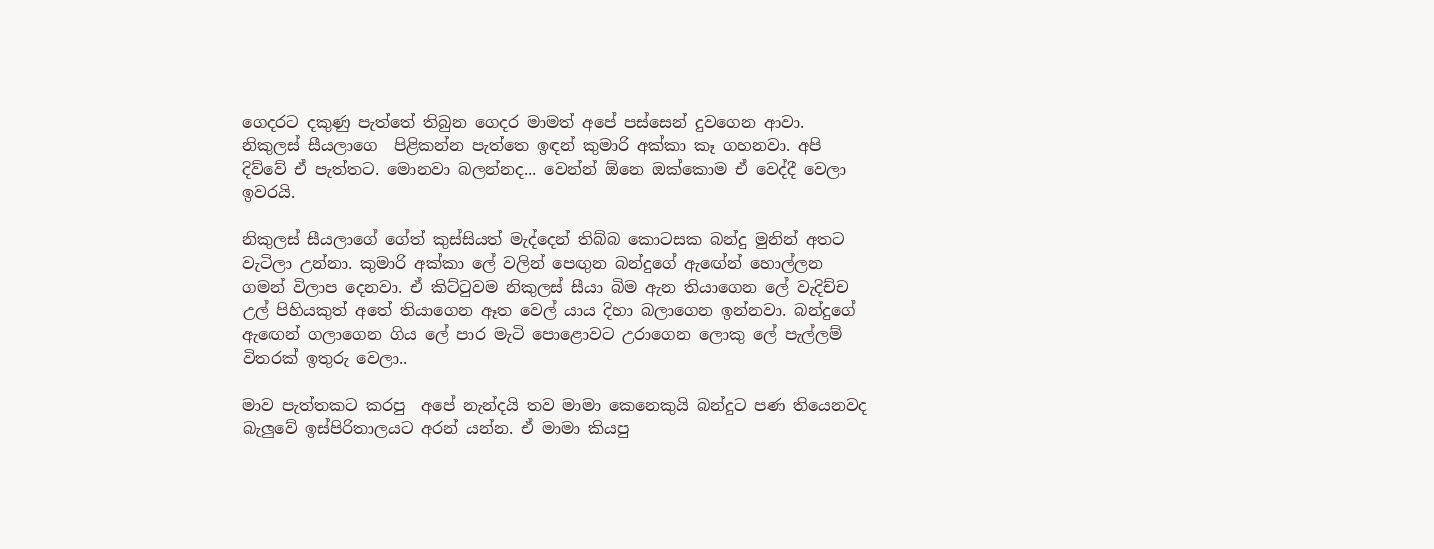ගෙදරට දකුණු පැත්තේ තිබුන ගෙදර මාමත් අපේ පස්සෙන් දුවගෙන ආවා. නිකුලස් සීයලාගෙ  පිළිකන්න පැත්තෙ ඉඳන් කුමාරි අක්කා කෑ ගහනවා. අපි දිව්වේ ඒ පැත්තට. මොනවා බලන්නද... වෙන්න් ඕනෙ ඔක්කොම ඒ වෙද්දී වෙලා ඉවරයි.

නිකුලස් සීයලාගේ ගේත් කුස්සියත් මැද්දෙන් තිබ්බ කොටසක බන්දු මුනින් අතට වැටිලා උන්නා. කුමාරි අක්කා ලේ වලින් පෙඟුන බන්දුගේ ඇඟේන් හොල්ලන ගමන් විලාප දෙනවා. ඒ කිට්ටුවම නිකුලස් සීයා බිම ඇන තියාගෙන ලේ වැදිච්ච උල් පිහියකුත් අතේ තියාගෙන ඈත වෙල් යාය දිහා බලාගෙන ඉන්නවා. බන්දුගේ ඇඟෙන් ගලාගෙන ගිය ලේ පාර මැටි පොළොවට උරාගෙන ලොකු ලේ පැල්ලම් විතරක් ඉතුරු වෙලා..

මාව පැත්තකට කරපු  අපේ නැන්දයි තව මාමා කෙනෙකුයි බන්දුට පණ තියෙනවද බැලුවේ ඉස්පිරිතාලයට අරන් යන්න. ඒ මාමා කියපු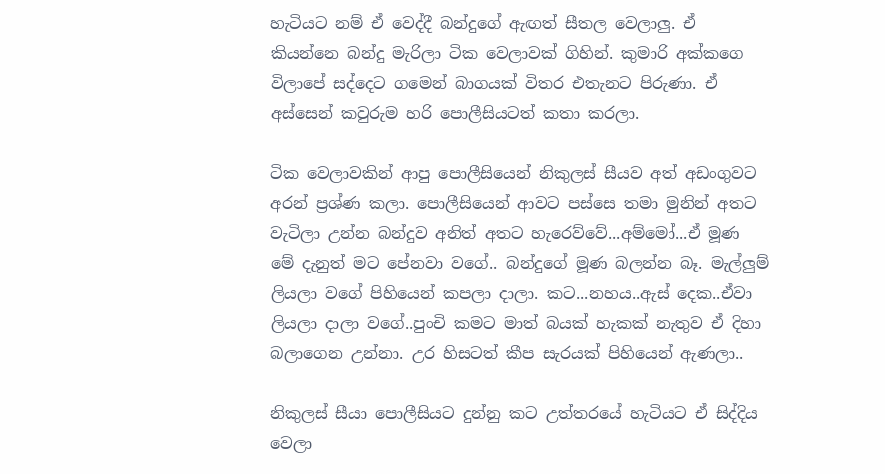හැටියට නම් ඒ වෙද්දී බන්දුගේ ඇඟත් සීතල වෙලාලු. ඒ කියන්නෙ බන්දු මැරිලා ටික වෙලාවක් ගිහින්. කුමාරි අක්කගෙ විලාපේ සද්දෙට ගමෙන් බාගයක් විතර එතැනට පිරුණා. ඒ අස්සෙන් කවුරුම හරි පොලීසියටත් කතා කරලා.

ටික වෙලාවකින් ආපු පොලීසියෙන් නිකුලස් සීයව අත් අඩංගුවට අරන් ප්‍රශ්ණ කලා. පොලීසියෙන් ආවට පස්සෙ තමා මුනින් අතට වැටිලා උන්න බන්දුව අනිත් අතට හැරෙව්වේ...අම්මෝ...ඒ මූණ මේ දැනුත් මට පේනවා වගේ.. බන්දුගේ මූණ බලන්න බෑ. මැල්ලුම් ලියලා වගේ පිහියෙන් කපලා දාලා. කට...නහය..ඇස් දෙක..ඒවා ලියලා දාලා වගේ..පුංචි කමට මාත් බයක් හැකක් නැතුව ඒ දිහා බලාගෙන උන්නා. උර හිසටත් කීප සැරයක් පිහියෙන් ඇණලා..

නිකුලස් සීයා පොලීසියට දුන්නු කට උත්තරයේ හැටියට ඒ සිද්දිය වෙලා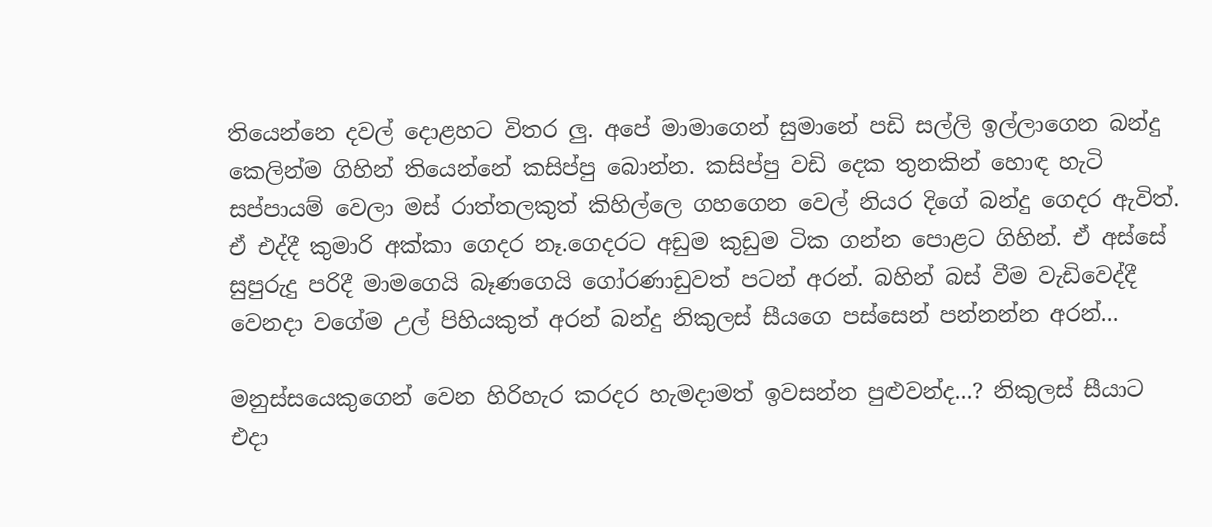තියෙන්නෙ දවල් දොළහට විතර ලු. අපේ මාමාගෙන් සුමානේ පඩි සල්ලි ඉල්ලාගෙන බන්දු කෙලින්ම ගිහින් තියෙන්නේ කසිප්පු බොන්න. කසිප්පු වඩි දෙක තුනකින් හොඳ හැටි සප්පායම් වෙලා මස් රාත්තලකුත් කිහිල්ලෙ ගහගෙන වෙල් නියර දිගේ බන්දු ගෙදර ඇවිත්. ඒ එද්දී කුමාරි අක්කා ගෙදර නෑ.ගෙදරට අඩුම කුඩුම ටික ගන්න පොළට ගිහින්. ඒ අස්සේ සුපුරුදු පරිදී මාමගෙයි බෑණගෙයි ගෝරණාඩුවත් පටන් අරන්. බහින් බස් වීම වැඩිවෙද්දී වෙනදා වගේම උල් පිහියකුත් අරන් බන්දු නිකුලස් සීයගෙ පස්සෙන් පන්නන්න අරන්...

මනුස්සයෙකුගෙන් වෙන හිරිහැර කරදර හැමදාමත් ඉවසන්න පුළුවන්ද...? නිකුලස් සීයාට එදා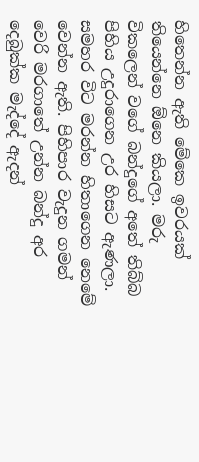හිතෙන්න ඇති මේකෙ ඉවරයක් තියෙන්නෙ ඕනෙ කියලා. මරු විකලෙන් වගේ බන්දුගේ අතේ තිබ්බ පිහිය උදුරාගෙන උර හිසට ඇණලා. සමහර විට මරන්න හිතාගෙන නෙමේ වෙන්න ඇති. පිහිපාර වැදුන ගමන් වෙරි මරගාතේ උන්න බන්දු අර දෙබුක්ක මැද්දේ ඇදන්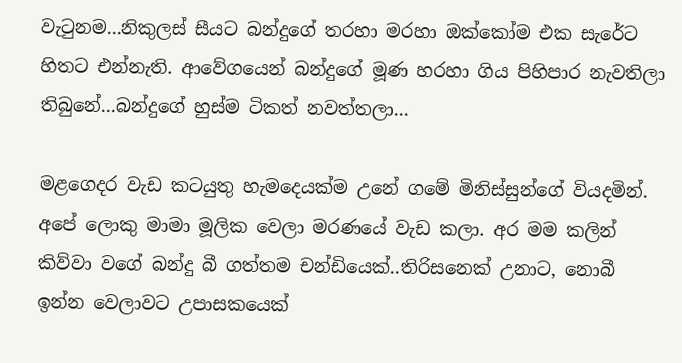වැටුනම...නිකුලස් සීයට බන්දුගේ තරහා මරහා ඔක්කෝම එක සැරේට හිතට එන්නැති. ආවේගයෙන් බන්දුගේ මූණ හරහා ගිය පිහිපාර නැවතිලා තිබුනේ...බන්දුගේ හුස්ම ටිකත් නවත්තලා...

මළගෙදර වැඩ කටයුතු හැමදෙයක්ම උනේ ගමේ මිනිස්සුන්ගේ වියදමින්. අපේ ලොකු මාමා මූලික වෙලා මරණයේ වැඩ කලා. අර මම කලින් කිව්වා වගේ බන්දු බී ගත්තම චන්ඩියෙක්..තිරිසනෙක් උනාට, නොබී ඉන්න වෙලාවට උපාසකයෙක්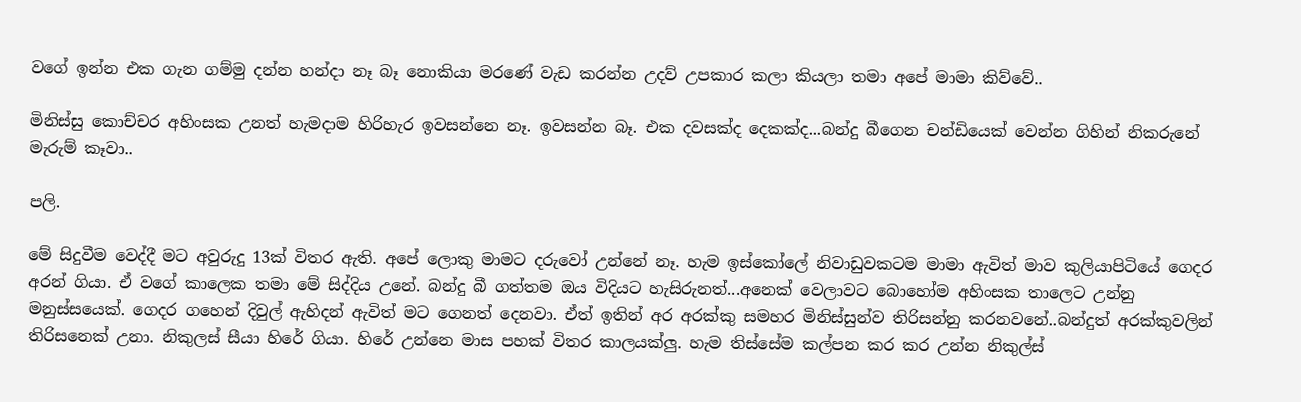වගේ ඉන්න එක ගැන ගම්මු දන්න හන්දා නෑ බෑ නොකියා මරණේ වැඩ කරන්න උදව් උපකාර කලා කියලා තමා අපේ මාමා කිව්වේ..

මිනිස්සු කොච්චර අහිංසක උනත් හැමදාම හිරිහැර ඉවසන්නෙ නෑ. ඉවසන්න බෑ. එක දවසක්ද දෙකක්ද...බන්දු බීගෙන චන්ඩියෙක් වෙන්න ගිහින් නිකරුනේ මැරුම් කෑවා..

පලි.

මේ සිදුවීම වෙද්දී මට අවුරුදු 13ක් විතර ඇති. අපේ ලොකු මාමට දරුවෝ උන්නේ නෑ. හැම ඉස්කෝලේ නිවාඩුවකටම මාමා ඇවිත් මාව කුලියාපිටියේ ගෙදර අරන් ගියා. ඒ වගේ කාලෙක තමා මේ සිද්දිය උනේ. බන්දු බී ගත්තම ඔය විදියට හැසිරුනත්...අනෙක් වෙලාවට බොහෝම අහිංසක තාලෙට උන්නු මනුස්සයෙක්. ගෙදර ගහෙන් දිවුල් ඇහිදන් ඇවිත් මට ගෙනත් දෙනවා. ඒත් ඉතින් අර අරක්කු සමහර මිනිස්සුන්ව තිරිසන්නු කරනවනේ..බන්දුත් අරක්කුවලින් තිරිසනෙක් උනා. නිකුලස් සීයා හිරේ ගියා. හිරේ උන්නෙ මාස පහක් විතර කාලයක්ලු. හැම තිස්සේම කල්පන කර කර උන්න නිකුල්ස්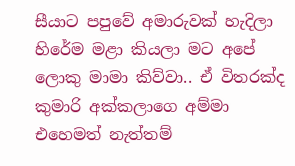සීයාට පපුවේ අමාරුවක් හැදිලා හිරේම මළා කියලා මට අපේ ලොකු මාමා කිව්වා.. ඒ විතරක්ද කුමාරි අක්කලාගෙ අම්මා එහෙමත් නැත්තම්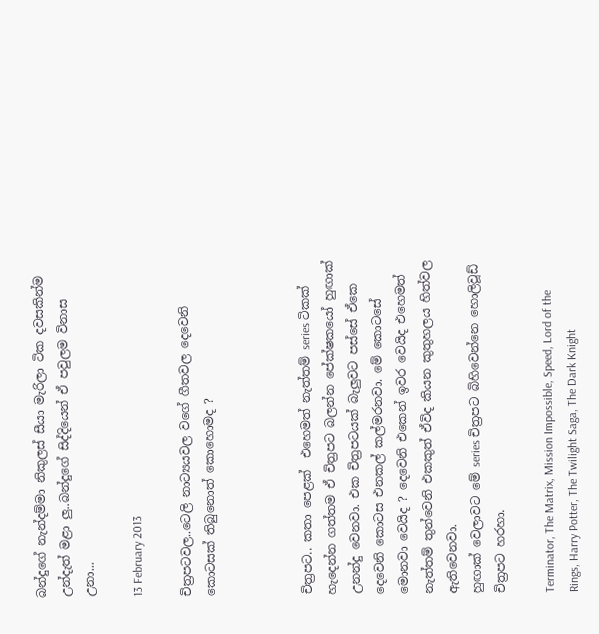බන්දුගේ නැන්දම්මා නිකුලස් සීයා මැරිලා ටික දවසකින්ම උන්දැත් මළා ලු..බන්දුගේ සිද්දියෙන් ඒ පවුලම විනාස උනා...

13 February 2013

චිත්‍රපටවල..ටෙලි නාට්‍යයවල වගේ ගීතවල දෙවෙනි කොටසක් තිබුනොත් කොහොමද ?



චිත්‍රපට.. කතා පෙළක්  එහෙමත් නැත්තම් series ටිකක් හැදෙන්න ගත්තම ඒ චිත්‍රපට බලන්න පේක්ෂකයෝ හුඟාක් උනන්දු වෙනවා. එක චිත්‍රපටයක් බැලුවට පස්සේ ඒකෙ දෙවෙනි කොටස එනකල් කල්මරනවා. මේ කොටසේ මොනවා වෙයිද ? දෙවෙනි එකෙන් ඉවර වෙයිද එහෙමත් නැත්තම් තුන්වෙනි එකකුත් ඒවිද කියන කුතුහලය හිත්වල ඇතිවෙනවා.
හුඟාක් වෙලාවට මේ series චිත්‍රපට බිහිවෙන්නෙ හොලිවූඩ් චිත්‍රපට හරහා.

Terminator, The Matrix, Mission Impossible, Speed, Lord of the Rings, Harry Potter, The Twilight Saga, The Dark Knight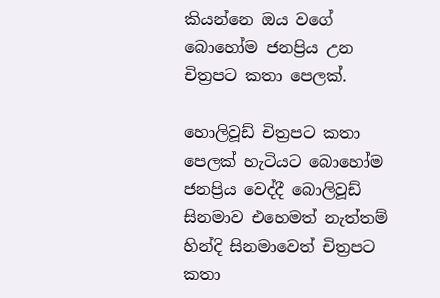කියන්නෙ ඔය වගේ බොහෝම ජනප්‍රිය උන චිත්‍රපට කතා පෙලක්.

හොලිවූඩ් චිත්‍රපට කතා පෙලක් හැටියට බොහෝම ජනප්‍රිය වෙද්දී බොලිවූඩ් සිනමාව එහෙමත් නැත්තම් හින්දි සිනමාවෙත් චිත්‍රපට කතා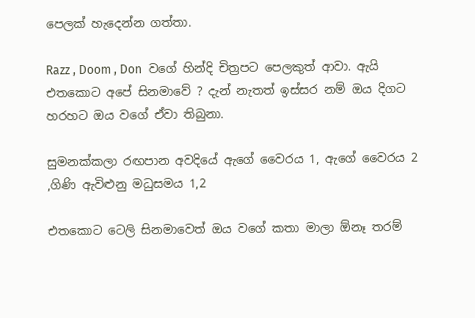පෙලක් හැදෙන්න ගත්තා.

Razz , Doom , Don  වගේ හින්දි චිත්‍රපට පෙලකුත් ආවා. ඇයි එතකොට අපේ සිනමාවේ ? දැන් නැතත් ඉස්සර නම් ඔය දිගට හරහට ඔය වගේ ඒවා තිබුනා.

සුමනක්කලා රඟපාන අවදියේ ඇගේ වෛරය 1, ඇගේ වෛරය 2 ,ගිණි ඇවිළුනු මධුසමය 1,2

එතකොට ටෙලි සිනමාවෙත් ඔය වගේ කතා මාලා ඕනෑ තරම්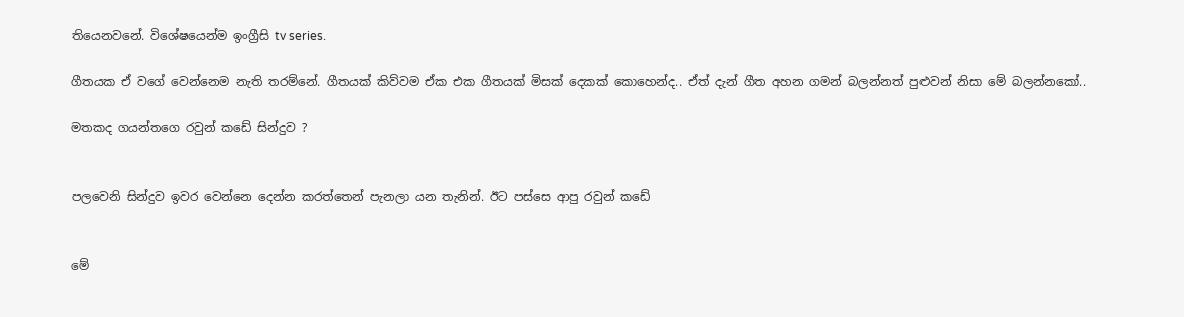තියෙනවනේ. විශේෂයෙන්ම ඉංග්‍රීසි tv series.

ගීතයක ඒ වගේ වෙන්නෙම නැති තරම්නේ. ගීතයක් කිව්වම ඒක එක ගීතයක් මිසක් දෙකක් කොහෙන්ද.. ඒත් දැන් ගීත අහන ගමන් බලන්නත් පුළුවන් නිසා මේ බලන්නකෝ..

මතකද ගයන්තගෙ රවුන් කඩේ සින්දුව ?


පලවෙනි සින්දුව ඉවර වෙන්නෙ දෙන්න කරත්තෙන් පැනලා යන තැනින්. ඊට පස්සෙ ආපු රවුන් කඩේ


මේ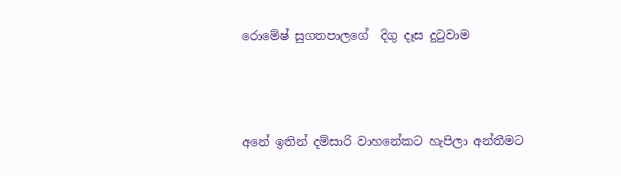රොමේෂ් සුගතපාලගේ  දිගු දෑස දුටුවාම



අනේ ඉතින් දම්සාරි වාහනේකට හැපිලා අන්තීමට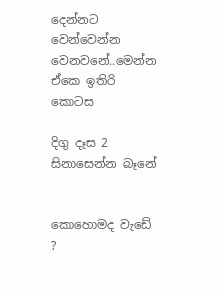දෙන්නට වෙන්වෙන්න වෙනවනේ..මෙන්න ඒකෙ ඉතිරි කොටස

දිගු දෑස 2 සිනාසෙන්න බෑනේ


කොහොමද වැඩේ ?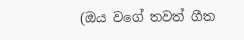(ඔය වගේ තවත් ගීත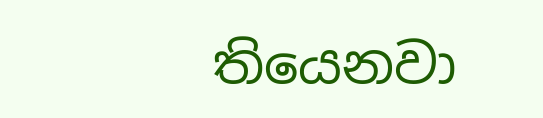තියෙනවා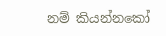නම් කියන්නකෝ